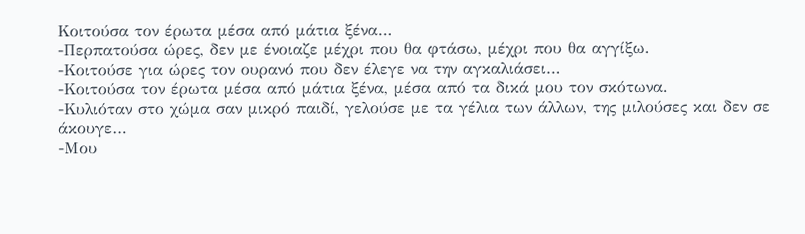Κοιτούσα τον έρωτα μέσα από μάτια ξένα…
-Περπατούσα ώρες, δεν με ένοιαζε μέχρι που θα φτάσω, μέχρι που θα αγγίξω.
-Κοιτούσε για ώρες τον ουρανό που δεν έλεγε να την αγκαλιάσει…
-Κοιτούσα τον έρωτα μέσα από μάτια ξένα, μέσα από τα δικά μου τον σκότωνα.
-Κυλιόταν στο χώμα σαν μικρό παιδί, γελούσε με τα γέλια των άλλων, της μιλούσες και δεν σε άκουγε…
-Μου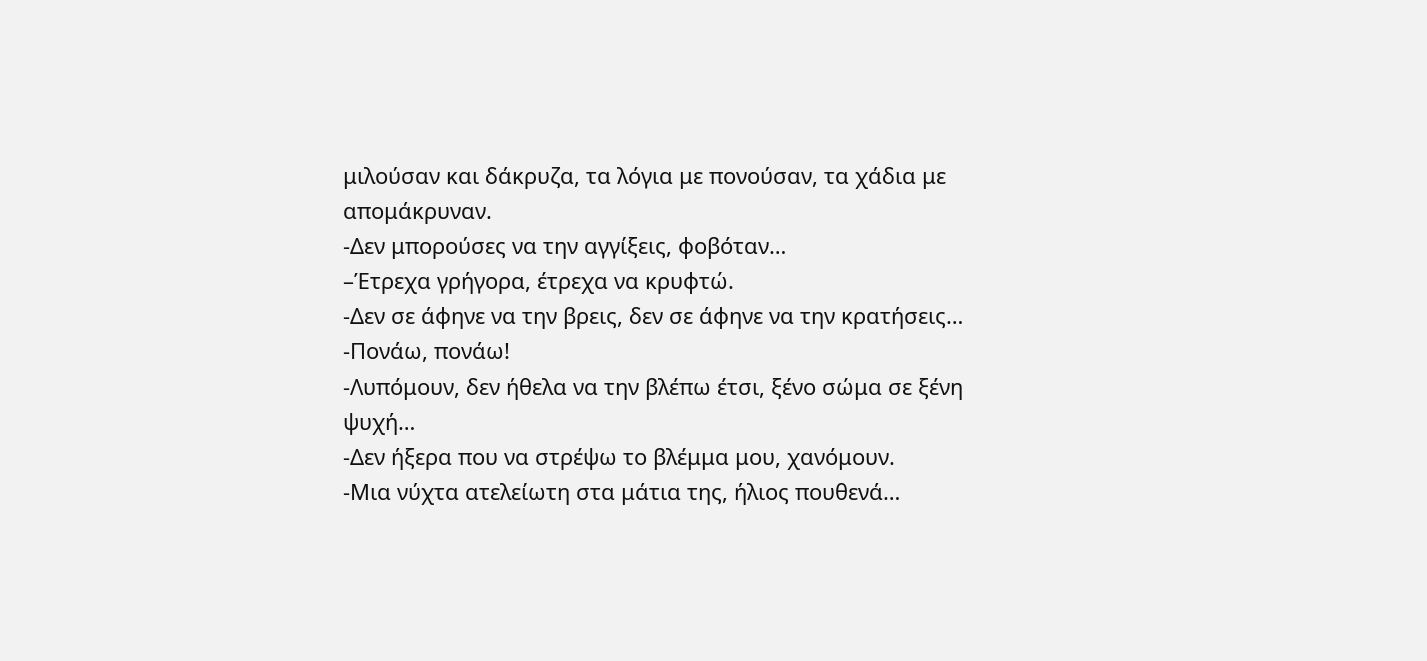μιλούσαν και δάκρυζα, τα λόγια με πονούσαν, τα χάδια με απομάκρυναν.
-Δεν μπορούσες να την αγγίξεις, φοβόταν…
–Έτρεχα γρήγορα, έτρεχα να κρυφτώ.
-Δεν σε άφηνε να την βρεις, δεν σε άφηνε να την κρατήσεις…
-Πονάω, πονάω!
-Λυπόμουν, δεν ήθελα να την βλέπω έτσι, ξένο σώμα σε ξένη ψυχή…
-Δεν ήξερα που να στρέψω το βλέμμα μου, χανόμουν.
-Μια νύχτα ατελείωτη στα μάτια της, ήλιος πουθενά…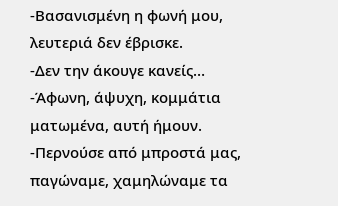-Βασανισμένη η φωνή μου, λευτεριά δεν έβρισκε.
-Δεν την άκουγε κανείς…
-Άφωνη, άψυχη, κομμάτια ματωμένα, αυτή ήμουν.
-Περνούσε από μπροστά μας, παγώναμε, χαμηλώναμε τα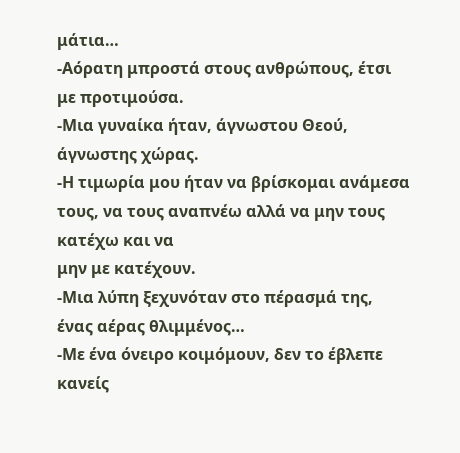μάτια…
-Αόρατη μπροστά στους ανθρώπους, έτσι με προτιμούσα.
-Μια γυναίκα ήταν, άγνωστου Θεού, άγνωστης χώρας.
-Η τιμωρία μου ήταν να βρίσκομαι ανάμεσα τους, να τους αναπνέω αλλά να μην τους κατέχω και να
μην με κατέχουν.
-Μια λύπη ξεχυνόταν στο πέρασμά της, ένας αέρας θλιμμένος…
-Με ένα όνειρο κοιμόμουν, δεν το έβλεπε κανείς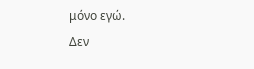μόνο εγώ.
Δεν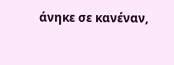άνηκε σε κανέναν,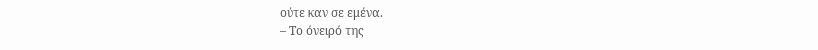ούτε καν σε εμένα.
– Το όνειρό της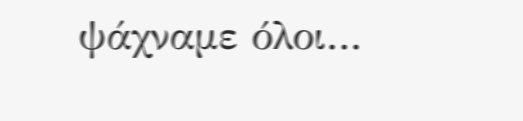ψάχναμε όλοι…